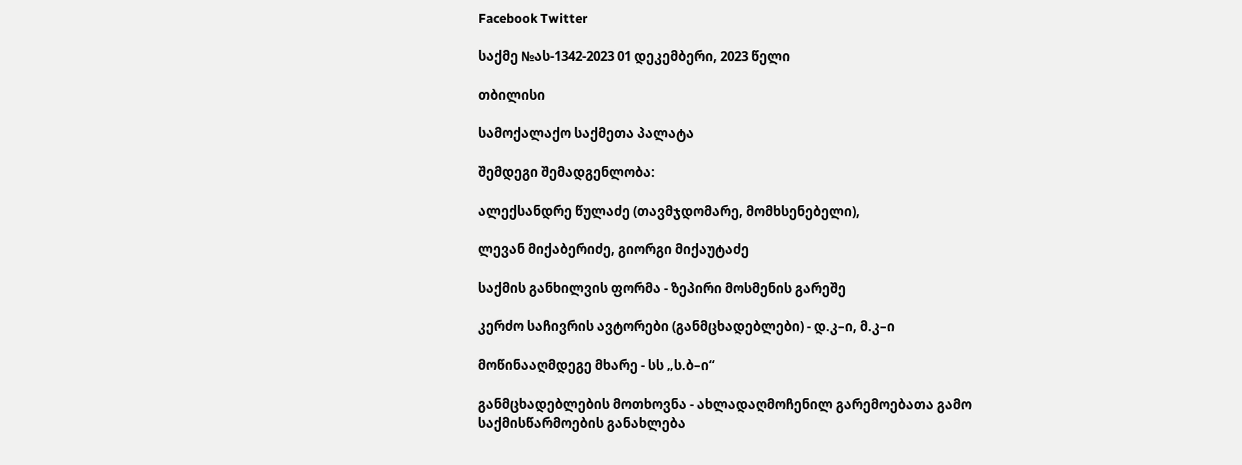Facebook Twitter

საქმე №ას-1342-2023 01 დეკემბერი, 2023 წელი

თბილისი

სამოქალაქო საქმეთა პალატა

შემდეგი შემადგენლობა:

ალექსანდრე წულაძე (თავმჯდომარე, მომხსენებელი),

ლევან მიქაბერიძე, გიორგი მიქაუტაძე

საქმის განხილვის ფორმა - ზეპირი მოსმენის გარეშე

კერძო საჩივრის ავტორები (განმცხადებლები) - დ.კ–ი, მ.კ–ი

მოწინააღმდეგე მხარე - სს „ს.ბ–ი“

განმცხადებლების მოთხოვნა - ახლადაღმოჩენილ გარემოებათა გამო საქმისწარმოების განახლება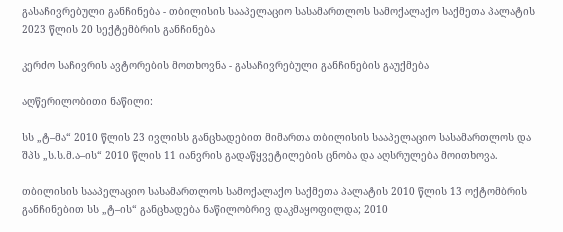გასაჩივრებული განჩინება - თბილისის სააპელაციო სასამართლოს სამოქალაქო საქმეთა პალატის 2023 წლის 20 სექტემბრის განჩინება

კერძო საჩივრის ავტორების მოთხოვნა - გასაჩივრებული განჩინების გაუქმება

აღწერილობითი ნაწილი:

სს „ტ–მა“ 2010 წლის 23 ივლისს განცხადებით მიმართა თბილისის სააპელაციო სასამართლოს და შპს „ს.ს.მ.ა–ის“ 2010 წლის 11 იანვრის გადაწყვეტილების ცნობა და აღსრულება მოითხოვა.

თბილისის სააპელაციო სასამართლოს სამოქალაქო საქმეთა პალატის 2010 წლის 13 ოქტომბრის განჩინებით სს „ტ–ის“ განცხადება ნაწილობრივ დაკმაყოფილდა; 2010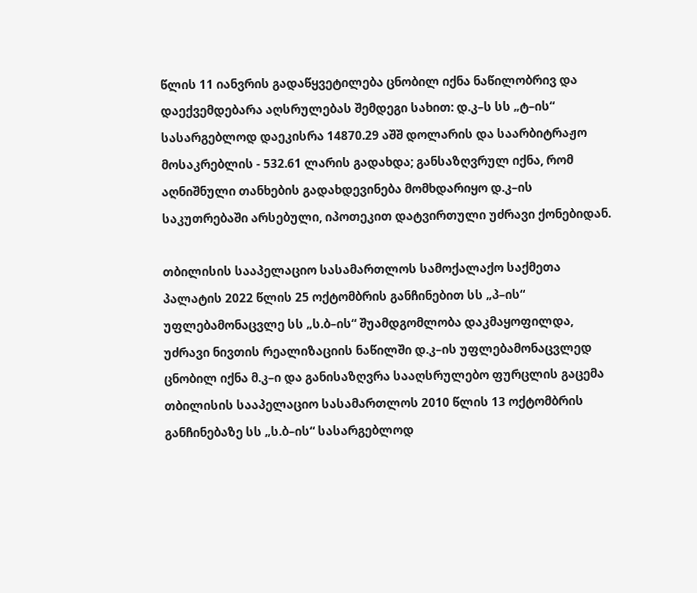წლის 11 იანვრის გადაწყვეტილება ცნობილ იქნა ნაწილობრივ და დაექვემდებარა აღსრულებას შემდეგი სახით: დ.კ–ს სს „ტ–ის“ სასარგებლოდ დაეკისრა 14870.29 აშშ დოლარის და საარბიტრაჟო მოსაკრებლის - 532.61 ლარის გადახდა; განსაზღვრულ იქნა, რომ აღნიშნული თანხების გადახდევინება მომხდარიყო დ.კ–ის საკუთრებაში არსებული, იპოთეკით დატვირთული უძრავი ქონებიდან.

თბილისის სააპელაციო სასამართლოს სამოქალაქო საქმეთა პალატის 2022 წლის 25 ოქტომბრის განჩინებით სს „პ–ის“ უფლებამონაცვლე სს „ს.ბ–ის“ შუამდგომლობა დაკმაყოფილდა, უძრავი ნივთის რეალიზაციის ნაწილში დ.კ–ის უფლებამონაცვლედ ცნობილ იქნა მ.კ–ი და განისაზღვრა სააღსრულებო ფურცლის გაცემა თბილისის სააპელაციო სასამართლოს 2010 წლის 13 ოქტომბრის განჩინებაზე სს „ს.ბ–ის“ სასარგებლოდ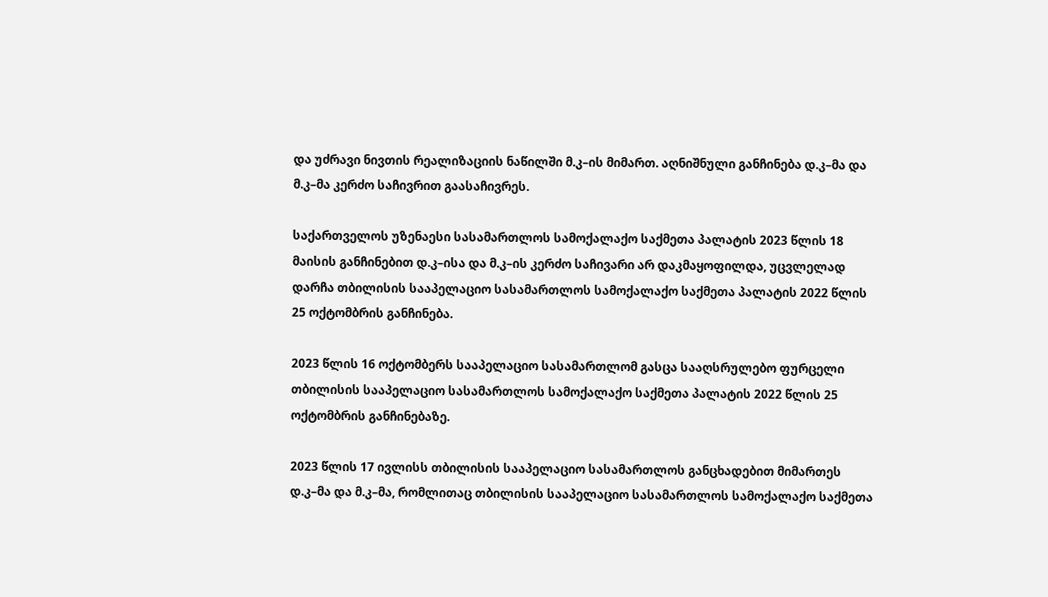და უძრავი ნივთის რეალიზაციის ნაწილში მ.კ–ის მიმართ. აღნიშნული განჩინება დ.კ–მა და მ.კ–მა კერძო საჩივრით გაასაჩივრეს.

საქართველოს უზენაესი სასამართლოს სამოქალაქო საქმეთა პალატის 2023 წლის 18 მაისის განჩინებით დ.კ–ისა და მ.კ–ის კერძო საჩივარი არ დაკმაყოფილდა, უცვლელად დარჩა თბილისის სააპელაციო სასამართლოს სამოქალაქო საქმეთა პალატის 2022 წლის 25 ოქტომბრის განჩინება.

2023 წლის 16 ოქტომბერს სააპელაციო სასამართლომ გასცა სააღსრულებო ფურცელი თბილისის სააპელაციო სასამართლოს სამოქალაქო საქმეთა პალატის 2022 წლის 25 ოქტომბრის განჩინებაზე.

2023 წლის 17 ივლისს თბილისის სააპელაციო სასამართლოს განცხადებით მიმართეს დ.კ–მა და მ.კ–მა, რომლითაც თბილისის სააპელაციო სასამართლოს სამოქალაქო საქმეთა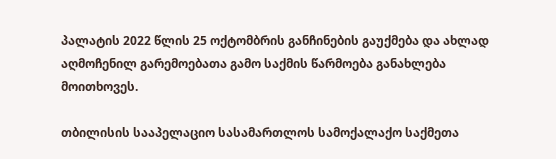პალატის 2022 წლის 25 ოქტომბრის განჩინების გაუქმება და ახლად აღმოჩენილ გარემოებათა გამო საქმის წარმოება განახლება მოითხოვეს.

თბილისის სააპელაციო სასამართლოს სამოქალაქო საქმეთა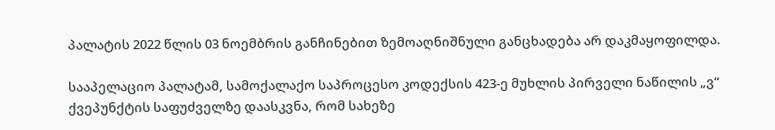პალატის 2022 წლის 03 ნოემბრის განჩინებით ზემოაღნიშნული განცხადება არ დაკმაყოფილდა.

სააპელაციო პალატამ, სამოქალაქო საპროცესო კოდექსის 423-ე მუხლის პირველი ნაწილის „ვ“ ქვეპუნქტის საფუძველზე დაასკვნა, რომ სახეზე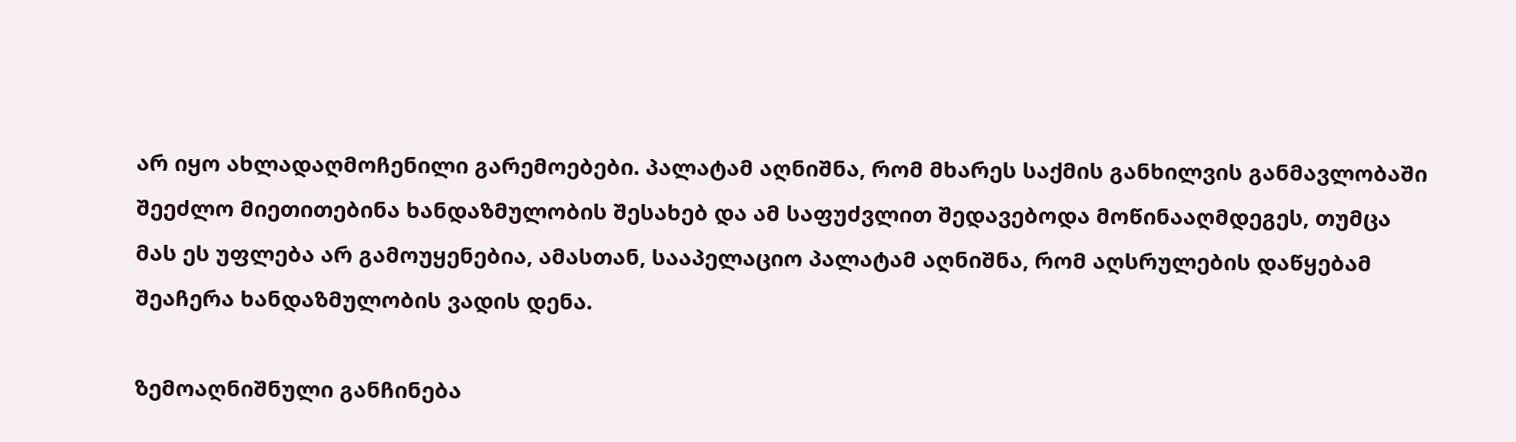არ იყო ახლადაღმოჩენილი გარემოებები. პალატამ აღნიშნა, რომ მხარეს საქმის განხილვის განმავლობაში შეეძლო მიეთითებინა ხანდაზმულობის შესახებ და ამ საფუძვლით შედავებოდა მოწინააღმდეგეს, თუმცა მას ეს უფლება არ გამოუყენებია, ამასთან, სააპელაციო პალატამ აღნიშნა, რომ აღსრულების დაწყებამ შეაჩერა ხანდაზმულობის ვადის დენა.

ზემოაღნიშნული განჩინება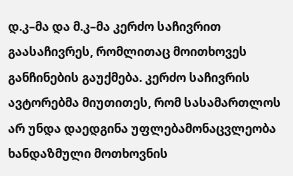დ.კ–მა და მ.კ–მა კერძო საჩივრით გაასაჩივრეს, რომლითაც მოითხოვეს განჩინების გაუქმება. კერძო საჩივრის ავტორებმა მიუთითეს, რომ სასამართლოს არ უნდა დაედგინა უფლებამონაცვლეობა ხანდაზმული მოთხოვნის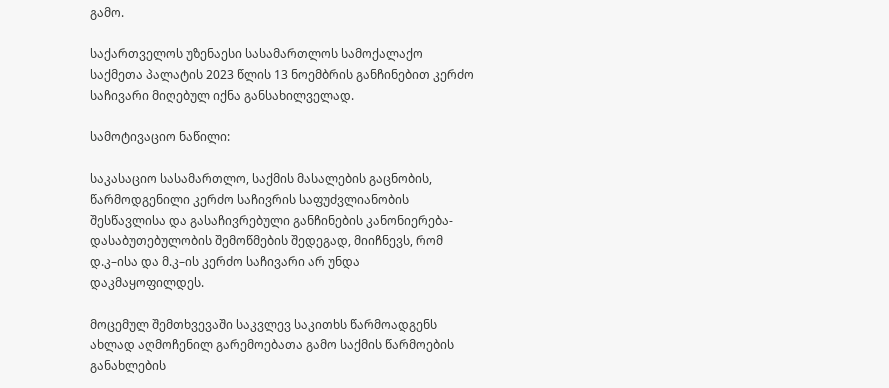გამო.

საქართველოს უზენაესი სასამართლოს სამოქალაქო საქმეთა პალატის 2023 წლის 13 ნოემბრის განჩინებით კერძო საჩივარი მიღებულ იქნა განსახილველად.

სამოტივაციო ნაწილი:

საკასაციო სასამართლო, საქმის მასალების გაცნობის, წარმოდგენილი კერძო საჩივრის საფუძვლიანობის შესწავლისა და გასაჩივრებული განჩინების კანონიერება-დასაბუთებულობის შემოწმების შედეგად, მიიჩნევს, რომ დ.კ–ისა და მ.კ–ის კერძო საჩივარი არ უნდა დაკმაყოფილდეს.

მოცემულ შემთხვევაში საკვლევ საკითხს წარმოადგენს ახლად აღმოჩენილ გარემოებათა გამო საქმის წარმოების განახლების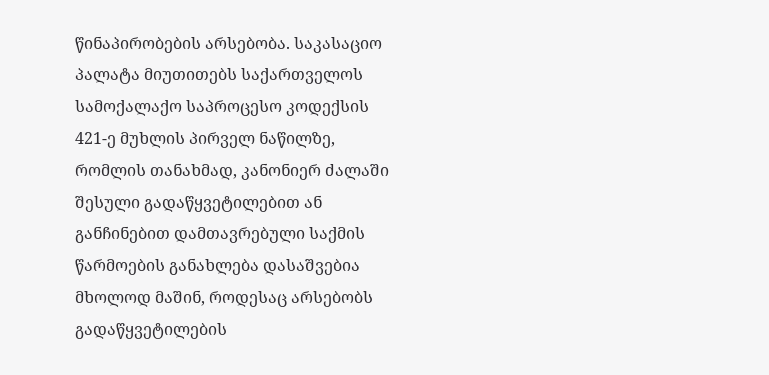წინაპირობების არსებობა. საკასაციო პალატა მიუთითებს საქართველოს სამოქალაქო საპროცესო კოდექსის 421-ე მუხლის პირველ ნაწილზე, რომლის თანახმად, კანონიერ ძალაში შესული გადაწყვეტილებით ან განჩინებით დამთავრებული საქმის წარმოების განახლება დასაშვებია მხოლოდ მაშინ, როდესაც არსებობს გადაწყვეტილების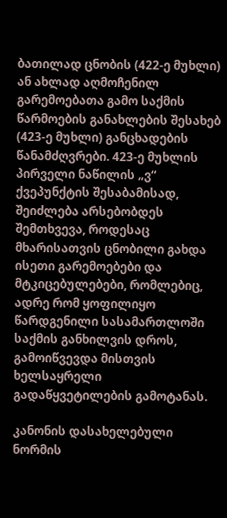ბათილად ცნობის (422-ე მუხლი) ან ახლად აღმოჩენილ გარემოებათა გამო საქმის წარმოების განახლების შესახებ (423-ე მუხლი) განცხადების წანამძღვრები. 423-ე მუხლის პირველი ნაწილის „ვ“ ქვეპუნქტის შესაბამისად, შეიძლება არსებობდეს შემთხვევა, როდესაც მხარისათვის ცნობილი გახდა ისეთი გარემოებები და მტკიცებულებები, რომლებიც, ადრე რომ ყოფილიყო წარდგენილი სასამართლოში საქმის განხილვის დროს, გამოიწვევდა მისთვის ხელსაყრელი გადაწყვეტილების გამოტანას.

კანონის დასახელებული ნორმის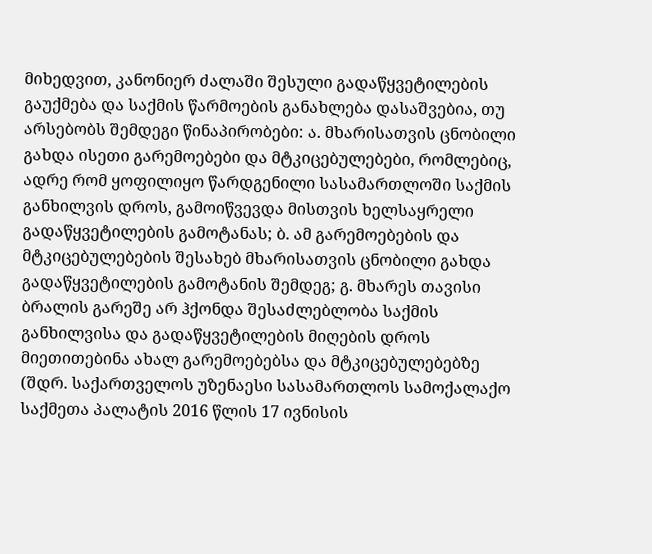მიხედვით, კანონიერ ძალაში შესული გადაწყვეტილების გაუქმება და საქმის წარმოების განახლება დასაშვებია, თუ არსებობს შემდეგი წინაპირობები: ა. მხარისათვის ცნობილი გახდა ისეთი გარემოებები და მტკიცებულებები, რომლებიც, ადრე რომ ყოფილიყო წარდგენილი სასამართლოში საქმის განხილვის დროს, გამოიწვევდა მისთვის ხელსაყრელი გადაწყვეტილების გამოტანას; ბ. ამ გარემოებების და მტკიცებულებების შესახებ მხარისათვის ცნობილი გახდა გადაწყვეტილების გამოტანის შემდეგ; გ. მხარეს თავისი ბრალის გარეშე არ ჰქონდა შესაძლებლობა საქმის განხილვისა და გადაწყვეტილების მიღების დროს მიეთითებინა ახალ გარემოებებსა და მტკიცებულებებზე (შდრ. საქართველოს უზენაესი სასამართლოს სამოქალაქო საქმეთა პალატის 2016 წლის 17 ივნისის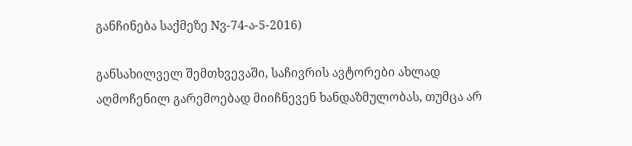განჩინება საქმეზე Nვ-74-ა-5-2016)

განსახილველ შემთხვევაში, საჩივრის ავტორები ახლად აღმოჩენილ გარემოებად მიიჩნევენ ხანდაზმულობას, თუმცა არ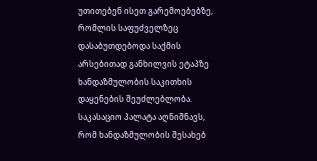უთითებენ ისეთ გარემოებებზე, რომლის საფუძველზეც დასაბუთდებოდა საქმის არსებითად განხილვის ეტაპზე ხანდაზმულობის საკითხის დაყენების შეუძლებლობა. საკასაციო პალატა აღნიშნავს, რომ ხანდაზმულობის შესახებ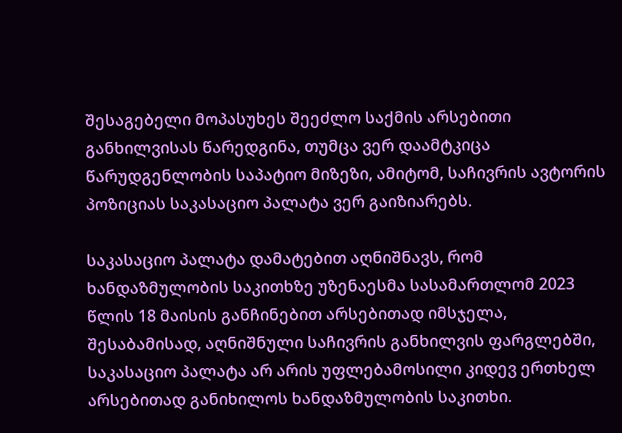შესაგებელი მოპასუხეს შეეძლო საქმის არსებითი განხილვისას წარედგინა, თუმცა ვერ დაამტკიცა წარუდგენლობის საპატიო მიზეზი, ამიტომ, საჩივრის ავტორის პოზიციას საკასაციო პალატა ვერ გაიზიარებს.

საკასაციო პალატა დამატებით აღნიშნავს, რომ ხანდაზმულობის საკითხზე უზენაესმა სასამართლომ 2023 წლის 18 მაისის განჩინებით არსებითად იმსჯელა, შესაბამისად, აღნიშნული საჩივრის განხილვის ფარგლებში, საკასაციო პალატა არ არის უფლებამოსილი კიდევ ერთხელ არსებითად განიხილოს ხანდაზმულობის საკითხი.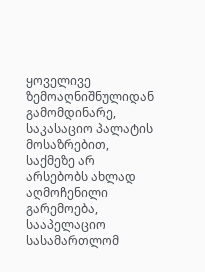ყოველივე ზემოაღნიშნულიდან გამომდინარე, საკასაციო პალატის მოსაზრებით, საქმეზე არ არსებობს ახლად აღმოჩენილი გარემოება, სააპელაციო სასამართლომ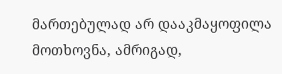მართებულად არ დააკმაყოფილა მოთხოვნა, ამრიგად,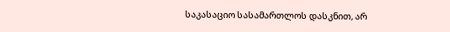საკასაციო სასამართლოს დასკნით, არ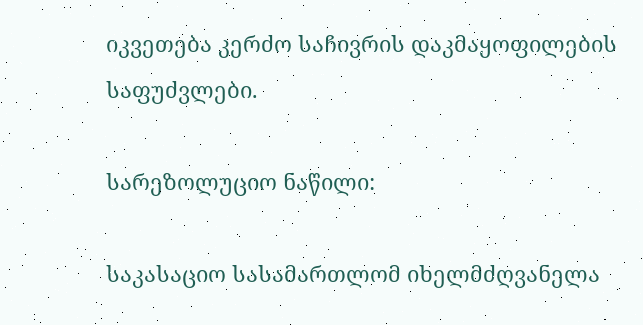იკვეთება კერძო საჩივრის დაკმაყოფილების საფუძვლები.

სარეზოლუციო ნაწილი:

საკასაციო სასამართლომ იხელმძღვანელა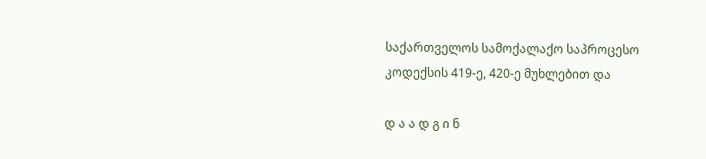საქართველოს სამოქალაქო საპროცესო კოდექსის 419-ე, 420-ე მუხლებით და

დ ა ა დ გ ი ნ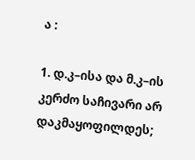ა :

1. დ.კ–ისა და მ.კ–ის კერძო საჩივარი არ დაკმაყოფილდეს;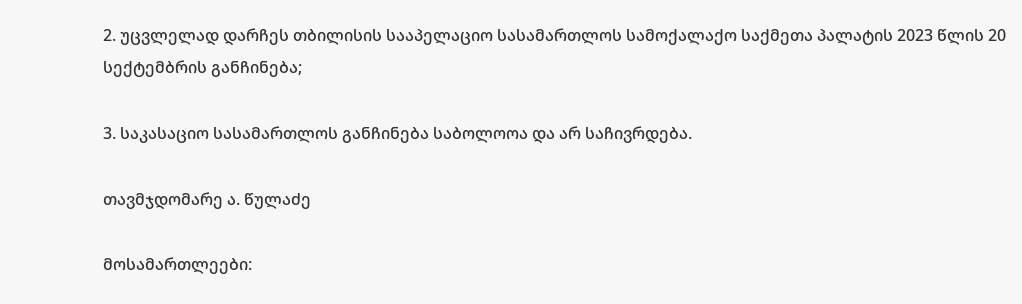2. უცვლელად დარჩეს თბილისის სააპელაციო სასამართლოს სამოქალაქო საქმეთა პალატის 2023 წლის 20 სექტემბრის განჩინება;

3. საკასაციო სასამართლოს განჩინება საბოლოოა და არ საჩივრდება.

თავმჯდომარე ა. წულაძე

მოსამართლეები: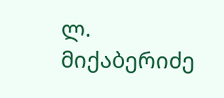ლ. მიქაბერიძე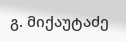გ. მიქაუტაძე